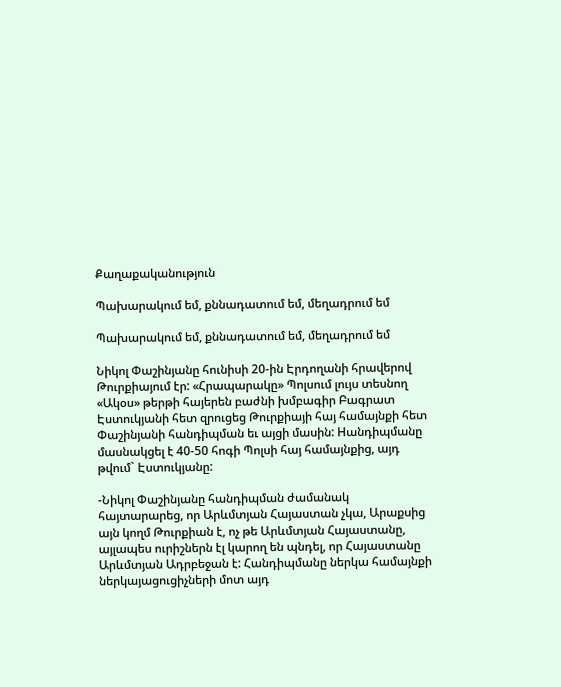Քաղաքականություն

Պախարակում եմ, քննադատում եմ, մեղադրում եմ

Պախարակում եմ, քննադատում եմ, մեղադրում եմ

Նիկոլ Փաշինյանը հունիսի 20-ին Էրդողանի հրավերով Թուրքիայում էր: «Հրապարակը» Պոլսում լույս տեսնող «Ակօս» թերթի հայերեն բաժնի խմբագիր Բագրատ Էստուկյանի հետ զրուցեց Թուրքիայի հայ համայնքի հետ Փաշինյանի հանդիպման եւ այցի մասին: Hանդիպմանը մասնակցել է 40-50 հոգի Պոլսի հայ համայնքից, այդ թվում` Էստուկյանը:

-Նիկոլ Փաշինյանը հանդիպման ժամանակ հայտարարեց, որ Արևմտյան Հայաստան չկա, Արաքսից այն կողմ Թուրքիան է, ոչ թե Արևմտյան Հայաստանը, այլապես ուրիշներն էլ կարող են պնդել, որ Հայաստանը Արևմտյան Ադրբեջան է: Հանդիպմանը ներկա համայնքի ներկայացուցիչների մոտ այդ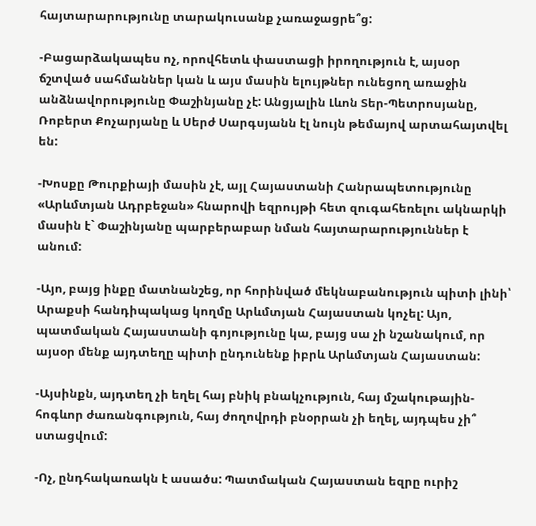հայտարարությունը տարակուսանք չառաջացրե՞ց:

-Բացարձակապես ոչ, որովհետև փաստացի իրողություն է, այսօր ճշտված սահմաններ կան և այս մասին ելույթներ ունեցող առաջին անձնավորությունը Փաշինյանը չէ: Անցյալին Լևոն Տեր-Պետրոսյանը, Ռոբերտ Քոչարյանը և Սերժ Սարգսյանն էլ նույն թեմայով արտահայտվել են:

-Խոսքը Թուրքիայի մասին չէ, այլ Հայաստանի Հանրապետությունը «Արևմտյան Ադրբեջան» հնարովի եզրույթի հետ զուգահեռելու ակնարկի մասին է` Փաշինյանը պարբերաբար նման հայտարարություններ է անում:

-Այո, բայց ինքը մատնանշեց, որ հորինված մեկնաբանություն պիտի լինի՝ Արաքսի հանդիպակաց կողմը Արևմտյան Հայաստան կոչել: Այո, պատմական Հայաստանի գոյությունը կա, բայց սա չի նշանակում, որ այսօր մենք այդտեղը պիտի ընդունենք իբրև Արևմտյան Հայաստան:

-Այսինքն, այդտեղ չի եղել հայ բնիկ բնակչություն, հայ մշակութային-հոգևոր ժառանգություն, հայ ժողովրդի բնօրրան չի եղել, այդպես չի՞ ստացվում:

-Ոչ, ընդհակառակն է ասածս: Պատմական Հայաստան եզրը ուրիշ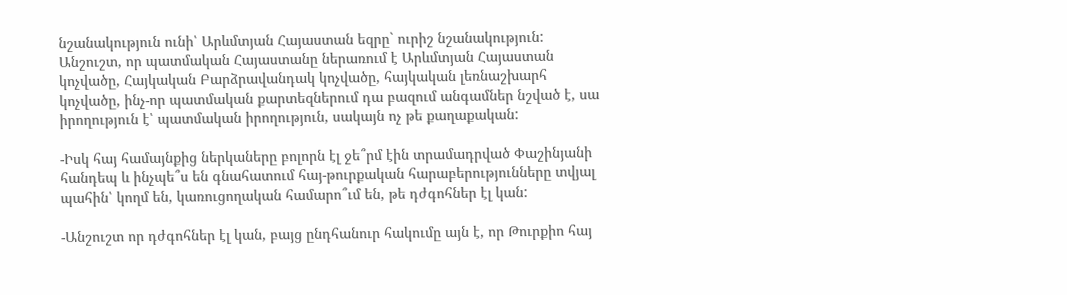նշանակություն ունի՝ Արևմտյան Հայաստան եզրը` ուրիշ նշանակություն: Անշուշտ, որ պատմական Հայաստանը ներառում է Արևմտյան Հայաստան կոչվածը, Հայկական Բարձրավանդակ կոչվածը, հայկական լեռնաշխարհ կոչվածը, ինչ-որ պատմական քարտեզներում դա բազում անգամներ նշված է, սա իրողություն է՝ պատմական իրողություն, սակայն ոչ թե քաղաքական:

-Իսկ հայ համայնքից ներկաները բոլորն էլ ջե՞րմ էին տրամադրված Փաշինյանի հանդեպ և ինչպե՞ս են գնահատում հայ-թուրքական հարաբերությունները տվյալ պահին՝ կողմ են, կառուցողական համարո՞ւմ են, թե դժգոհներ էլ կան:

-Անշուշտ որ դժգոհներ էլ կան, բայց ընդհանուր հակումը այն է, որ Թուրքիո հայ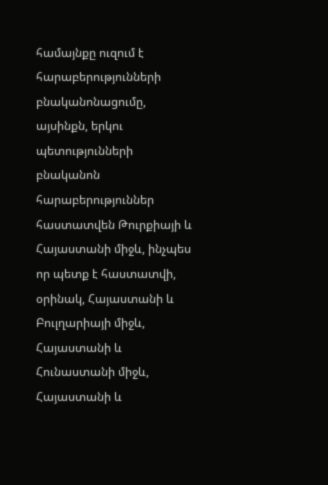համայնքը ուզում է հարաբերությունների բնականոնացումը, այսինքն, երկու պետությունների բնականոն հարաբերություններ հաստատվեն Թուրքիայի և Հայաստանի միջև, ինչպես որ պետք է հաստատվի, օրինակ, Հայաստանի և Բուլղարիայի միջև, Հայաստանի և Հունաստանի միջև, Հայաստանի և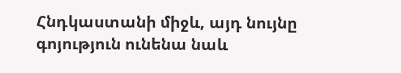Հնդկաստանի միջև, այդ նույնը գոյություն ունենա նաև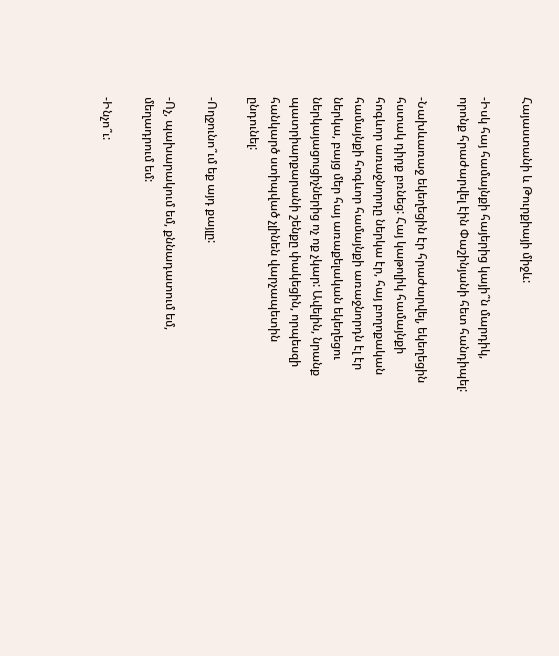Հայաստանի և Թուրքիայի միջև:

-Իսկ հայ համայնքի հայերից կայի՞ն մարդիկ, որոնք հրաժարվել էին Փաշինյանի հետ հանդիպել:

-Նախևառաջ եկեղեցին էր հրաժարվել, եկեղեցին հստակ դիրք բռնեց: Հայ կաթոլիկ համայնքի հոգևոր առաջնորդը ներկա էր, հայ բողոքական համայնքի հոգևոր համայնքի առաջնորդն էլ էր ներկա, բայց մեր հայ առաքելական եկեղեցու ներկայացուցիչներից ոչ ոք չկար: Ավելին, նրանք պատրիարքարանի շենքը փակեցին, որպեսզի հանկարծ ստիպված չլինեն վարչապետին ընդունել:

-Ողջունո՞ւմ եք այդ քայլը:

-Ոչ, պախարակում եմ, քննադատում եմ, մեղադրում եմ:

-Ինչո՞ւ: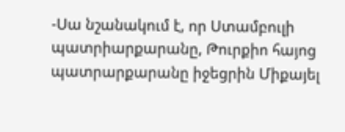-Սա նշանակում է, որ Ստամբուլի պատրիարքարանը, Թուրքիո հայոց պատրարքարանը իջեցրին Միքայել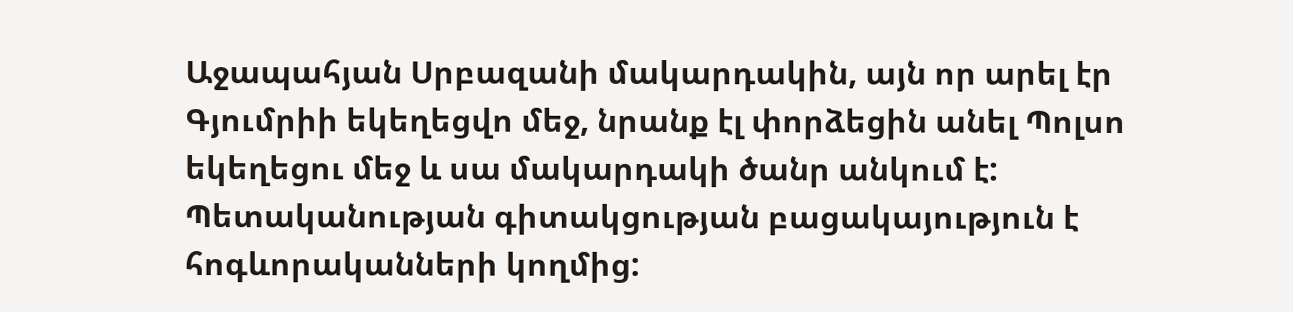Աջապահյան Սրբազանի մակարդակին, այն որ արել էր Գյումրիի եկեղեցվո մեջ, նրանք էլ փորձեցին անել Պոլսո եկեղեցու մեջ և սա մակարդակի ծանր անկում է: Պետականության գիտակցության բացակայություն է հոգևորականների կողմից: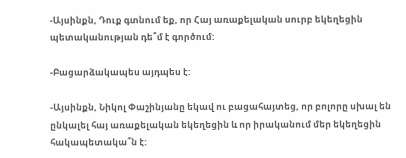-Այսինքն, Դուք գտնում եք, որ Հայ առաքելական սուրբ եկեղեցին պետականության դե՞մ է գործում:

-Բացարձակապես այդպես է:

-Այսինքն, Նիկոլ Փաշինյանը եկավ ու բացահայտեց, որ բոլորը սխալ են ընկալել հայ առաքելական եկեղեցին և որ իրականում մեր եկեղեցին հակապետակա՞ն է: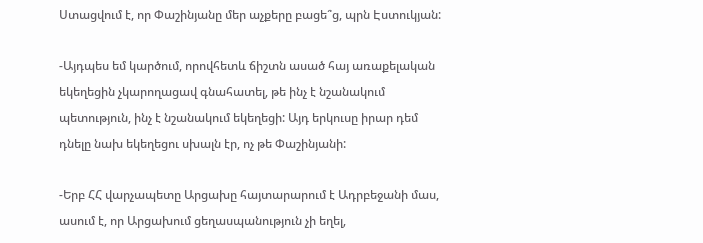Ստացվում է, որ Փաշինյանը մեր աչքերը բացե՞ց, պրն Էստուկյան:

-Այդպես եմ կարծում, որովհետև ճիշտն ասած հայ առաքելական եկեղեցին չկարողացավ գնահատել, թե ինչ է նշանակում պետություն, ինչ է նշանակում եկեղեցի: Այդ երկուսը իրար դեմ դնելը նախ եկեղեցու սխալն էր, ոչ թե Փաշինյանի:

-Երբ ՀՀ վարչապետը Արցախը հայտարարում է Ադրբեջանի մաս, ասում է, որ Արցախում ցեղասպանություն չի եղել,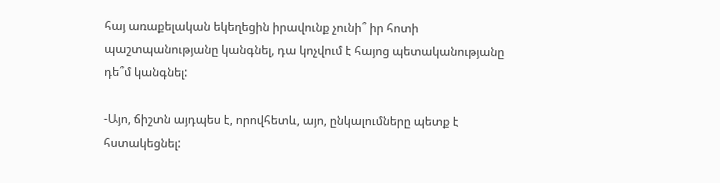հայ առաքելական եկեղեցին իրավունք չունի՞ իր հոտի պաշտպանությանը կանգնել, դա կոչվում է հայոց պետականությանը դե՞մ կանգնել:

-Այո, ճիշտն այդպես է, որովհետև, այո, ընկալումները պետք է հստակեցնել: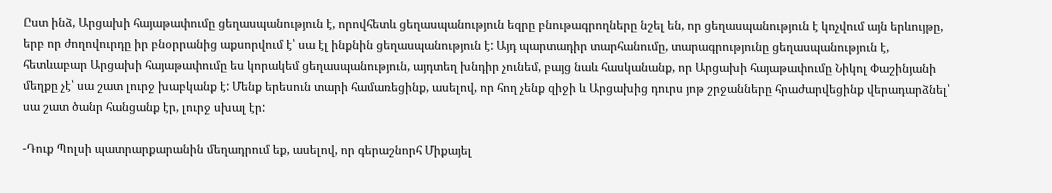Ըստ ինձ, Արցախի հայաթափումը ցեղասպանություն է, որովհետև ցեղասպանություն եզրը բնութագրողները նշել են, որ ցեղասպանություն է կոչվում այն երևույթը, երբ որ ժողովուրդը իր բնօրրանից աքսորվում է՝ սա էլ ինքնին ցեղասպանություն է: Այդ պարտադիր տարհանումը, տարագրությունը ցեղասպանություն է, հետևաբար Արցախի հայաթափումը ես կորակեմ ցեղասպանություն, այդտեղ խնդիր չունեմ, բայց նաև հասկանանք, որ Արցախի հայաթափումը Նիկոլ Փաշինյանի մեղքը չէ՝ սա շատ լուրջ խաբկանք է: Մենք երեսուն տարի համառեցինք, ասելով, որ հող չենք զիջի և Արցախից դուրս յոթ շրջանները հրաժարվեցինք վերադարձնել՝ սա շատ ծանր հանցանք էր, լուրջ սխալ էր:

-Դուք Պոլսի պատրարքարանին մեղադրում եք, ասելով, որ գերաշնորհ Միքայել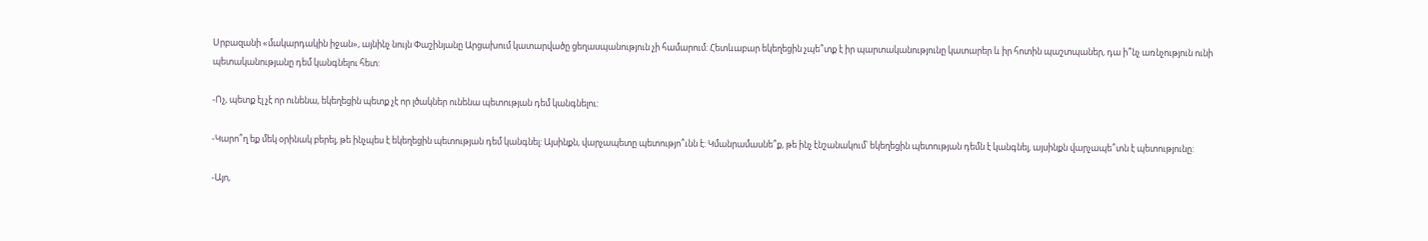Սրբազանի «մակարդակին իջան», այնինչ նույն Փաշինյանը Արցախում կատարվածը ցեղասպանություն չի համարում: Հետևաբար եկեղեցին չպե՞տք է իր պարտականությունը կատարեր և իր հոտին պաշտպաներ, դա ի՞նչ առնչություն ունի պետականությանը դեմ կանգնելու հետ:

-Ոչ, պետք էլ չէ որ ունենա, եկեղեցին պետք չէ որ լծակներ ունենա պետության դեմ կանգնելու:

-Կարո՞ղ եք մեկ օրինակ բերել, թե ինչպես է եկեղեցին պետության դեմ կանգնել: Այսինքն, վարչապետը պետությո՞ւնն է: Կմանրամասնե՞ք, թե ինչ էնշանակում՝ եկեղեցին պետության դեմն է կանգնել, այսինքն վարչապե՞տն է պետությունը:

-Այո,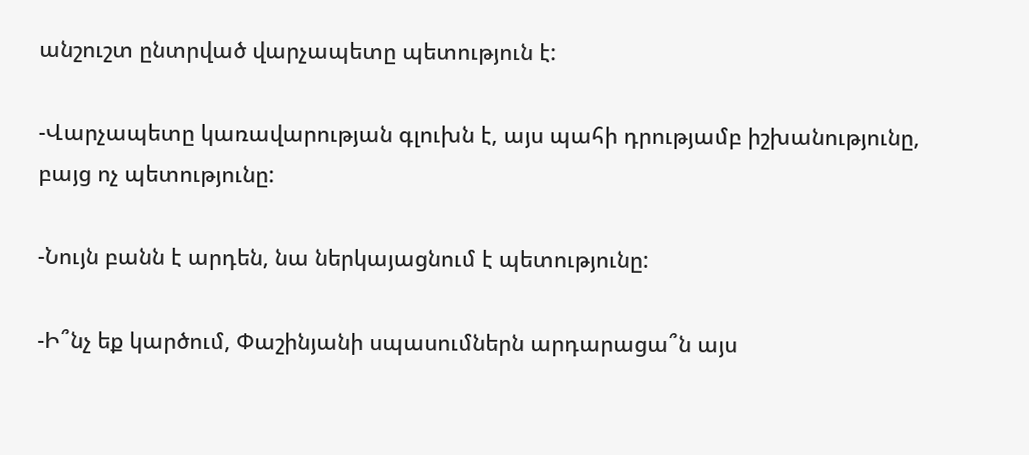անշուշտ ընտրված վարչապետը պետություն է:

-Վարչապետը կառավարության գլուխն է, այս պահի դրությամբ իշխանությունը, բայց ոչ պետությունը:

-Նույն բանն է արդեն, նա ներկայացնում է պետությունը:

-Ի՞նչ եք կարծում, Փաշինյանի սպասումներն արդարացա՞ն այս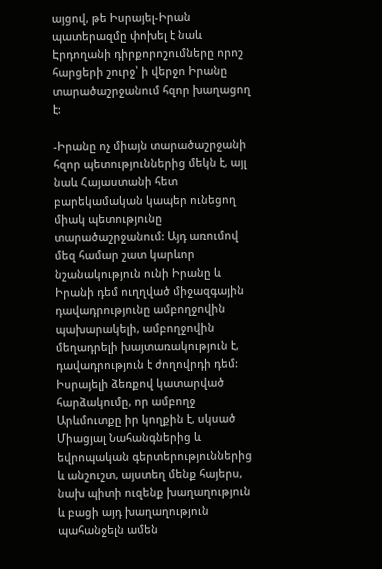այցով, թե Իսրայել-Իրան պատերազմը փոխել է նաև Էրդողանի դիրքորոշումները որոշ հարցերի շուրջ՝ ի վերջո Իրանը տարածաշրջանում հզոր խաղացող է:

-Իրանը ոչ միայն տարածաշրջանի հզոր պետություններից մեկն է, այլ նաև Հայաստանի հետ բարեկամական կապեր ունեցող միակ պետությունը տարածաշրջանում: Այդ առումով մեզ համար շատ կարևոր նշանակություն ունի Իրանը և Իրանի դեմ ուղղված միջազգային դավադրությունը ամբողջովին պախարակելի, ամբողջովին մեղադրելի խայտառակություն է, դավադրություն է ժողովրդի դեմ: Իսրայելի ձեռքով կատարված հարձակումը, որ ամբողջ Արևմուտքը իր կողքին է, սկսած Միացյալ Նահանգներից և եվրոպական գերտերություններից և անշուշտ, այստեղ մենք հայերս, նախ պիտի ուզենք խաղաղություն և բացի այդ խաղաղություն պահանջելն ամեն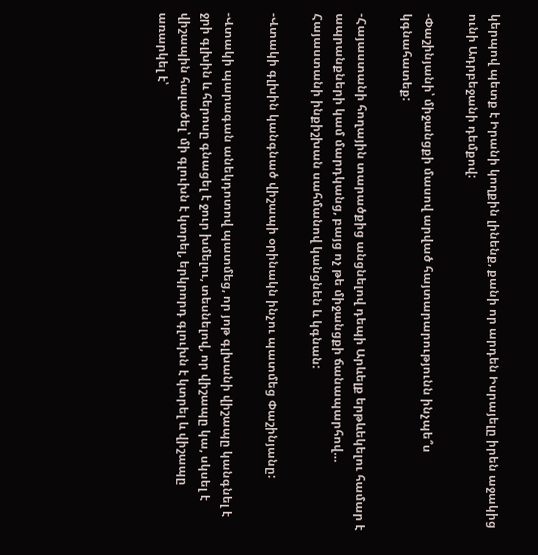կերպով պետք է Իրանի կողքին լինենք, քանի որ արդեն Իսրայելը իրեն աջակից ունի Ադրբեջանի դեմքով:

-Փաշինյանի՝ միջանցքի մասով արված հայտարարությունն ինչպե՞ս կգնահատեք:

-Հայաստանի հողային տարածքից անցնելով դեպի Արևելք երթևեկելու համար է ապրանքների կամ մարդկանց, բայց ոչ թե միջանցքի ճանապարհով… Հայաստանի ինքիշխան սահմանով կանցնեն և կգնան:

-Վտակի գլխին կանգնած վիշապի օրինակն ինչու պատմեց Փաշինյանը:

-Վտակի պարագան անեկդոտով պատմեց, որ յոթ գլխանի վիշապը կանգնել է ջրի գլխին և հերոսը գնացել է ջուր խմելու, տեսնելով, որ վիշապը կա, սկսել է վիշապին հալածել՝ մի գլուխն է կտրել, երկրորդ գլուխն է կտրել և վիշապը առարկել է՝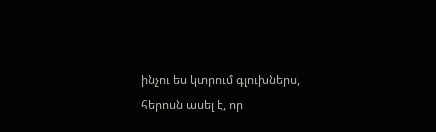ինչու ես կտրում գլուխներս, հերոսն ասել է, որ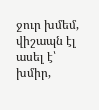ջուր խմեմ, վիշապն էլ ասել է՝ խմիր,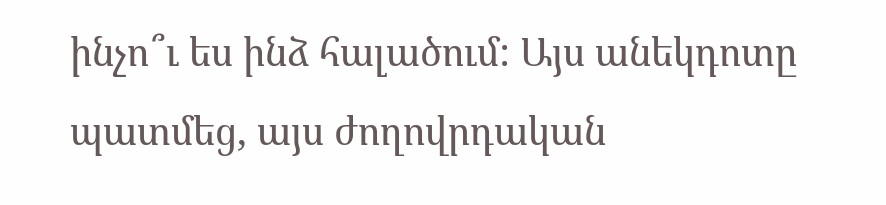ինչո՞ւ ես ինձ հալածում: Այս անեկդոտը պատմեց, այս ժողովրդական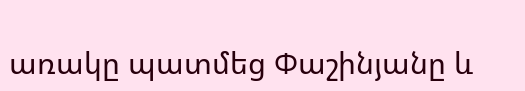առակը պատմեց Փաշինյանը և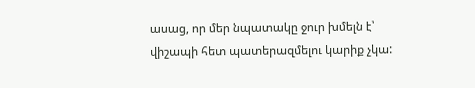ասաց, որ մեր նպատակը ջուր խմելն է՝ վիշապի հետ պատերազմելու կարիք չկա: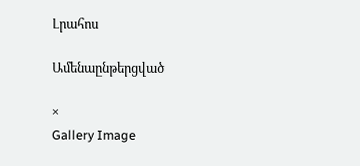Լրահոս

Ամենաընթերցված

×
Gallery Image